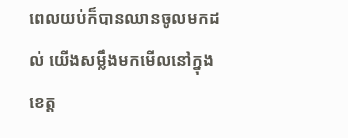ពេលយប់ក៏បានឈានចូលមកដល់ យើងសម្លឹងមកមើលនៅក្នុងខេត្ត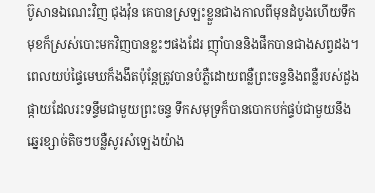ប៊ូសានឯណេះវិញ ជុងវ៉ុន គេបានស្រឡះខ្លួនជាងកាលពីមុនដំបូងហើយទឹកមុខក៏ស្រស់បោះមកវិញបានខ្លះៗផងដែរ ញ៉ាំបាននិងផឹកបានជាងសព្វដង។ ពេលយប់ផ្ទៃមេឃក៏ងងឹតប៉ុន្តែត្រូវបានបំភ្លឺដោយពន្លឺព្រះចន្ទនិងពន្លឺរបស់ដួងផ្កាយដែលរះទន្ទឹមជាមួយព្រះចន្ទ ទឹកសមុទ្រក៏បានបោកបក់ផ្ទប់ជាមួយនឹងឆ្នេរខ្សាច់តិចៗបន្លឺសូរសំឡេងយ៉ាង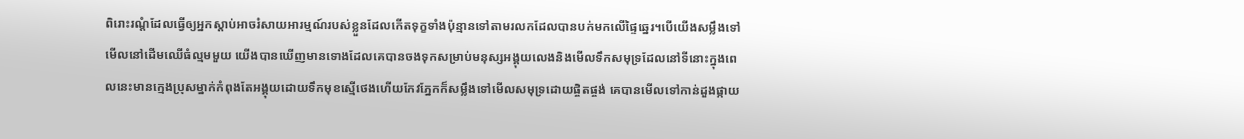ពិរោះរណ្ដំដែលធ្វើឲ្យអ្នកស្ដាប់អាចរំសាយអារម្មណ៍របស់ខ្លួនដែលកើតទុក្ខទាំងប៉ុន្មានទៅតាមរលកដែលបានបក់មកលើផ្ទៃឆ្នេរ។បើយើងសម្លឹងទៅមើលនៅដើមឈើធំល្មមមួយ យើងបានឃើញមានទោងដែលគេបានចងទុកសម្រាប់មនុស្សអង្គុយលេងនិងមើលទឹកសមុទ្រដែលនៅទីនោះក្នុងពេលនេះមានក្មេងប្រុសម្នាក់កំពុងតែអង្គុយដោយទឹកមុខស្មើថេងហើយកែវភ្នែកក៏សម្លឹងទៅមើលសមុទ្រដោយផ្ចិតផ្ចង់ គេបានមើលទៅកាន់ដួងផ្កាយ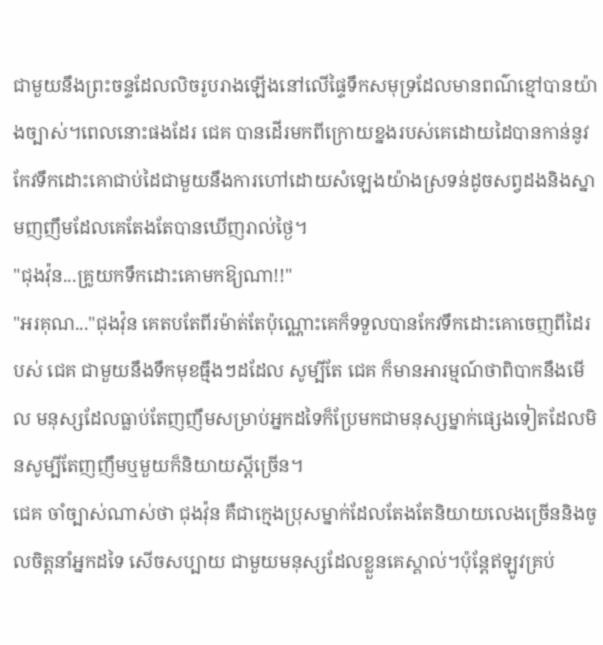ជាមួយនឹងព្រះចន្ទដែលលិចរូបរាងឡើងនៅលើផ្ទៃទឹកសមុទ្រដែលមានពណ៌ខ្មៅបានយ៉ាងច្បាស់។ពេលនោះផងដែរ ជេគ បានដើរមកពីក្រោយខ្នងរបស់គេដោយដៃបានកាន់នូវកែវទឹកដោះគោជាប់ដៃជាមួយនឹងការហៅដោយសំឡេងយ៉ាងស្រទន់ដូចសព្វដងនិងស្នាមញញឹមដែលគេតែងតែបានឃើញរាល់ថ្ងៃ។
"ជុងវ៉ុន...គ្រូយកទឹកដោះគោមកឱ្យណា!!"
"អរគុណ..."ជុងវ៉ុន គេតបតែពីរម៉ាត់តែប៉ុណ្ណោះគេក៏ទទួលបានកែវទឹកដោះគោចេញពីដៃរបស់ ជេគ ជាមួយនឹងទឹកមុខធ្មឹងៗដដែល សូម្បីតែ ជេគ ក៏មានអារម្មណ៍ថាពិបាកនឹងមើល មនុស្សដែលធ្លាប់តែញញឹមសម្រាប់អ្នកដទៃក៏ប្រែមកជាមនុស្សម្នាក់ផ្សេងទៀតដែលមិនសូម្បីតែញញឹមឬមួយក៏និយាយស្ដីច្រើន។
ជេគ ចាំច្បាស់ណាស់ថា ជុងវ៉ុន គឺជាក្មេងប្រុសម្នាក់ដែលតែងតែនិយាយលេងច្រើននិងចូលចិត្តនាំអ្នកដទៃ សើចសប្បាយ ជាមួយមនុស្សដែលខ្លួនគេស្គាល់។ប៉ុន្តែឥឡូវគ្រប់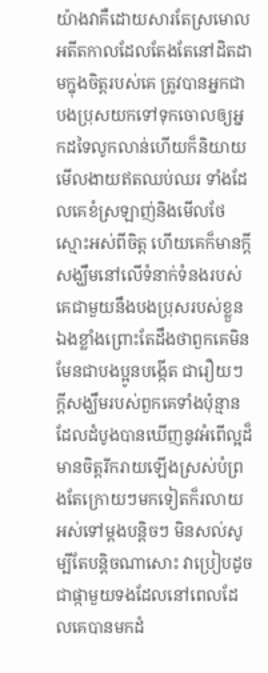យ៉ាងវាគឺដោយសារតែស្រមោលអតីតកាលដែលតែងតែនៅដិតដាមក្នុងចិត្តរបស់គេ ត្រូវបានអ្នកជាបងប្រុសយកទៅទុកចោលឲ្យអ្នកដទៃលូកលាន់ហើយក៏និយាយមើលងាយឥតឈប់ឈរ ទាំងដែលគេខំស្រឡាញ់និងមើលថែស្មោះអស់ពីចិត្ត ហើយគេក៏មានក្ដីសង្ឃឹមនៅលើទំនាក់ទំនងរបស់គេជាមួយនឹងបងប្រុសរបស់ខ្លួនឯងខ្លាំងព្រោះតែដឹងថាពួកគេមិនមែនជាបងប្អូនបង្កើត ជារឿយៗក្ដីសង្ឃឹមរបស់ពួកគេទាំងប៉ុន្មានដែលដំបូងបានឃើញនូវអំពើល្អដ៏មានចិត្តរីករាយឡើងស្រស់បំព្រងតែក្រោយៗមកទៀតក៏រលាយអស់ទៅម្ដងបន្តិចៗ មិនសល់សូម្បីតែបន្តិចណាសោះ វាប្រៀបដូចជាផ្កាមួយទងដែលនៅពេលដែលគេបានមកដំ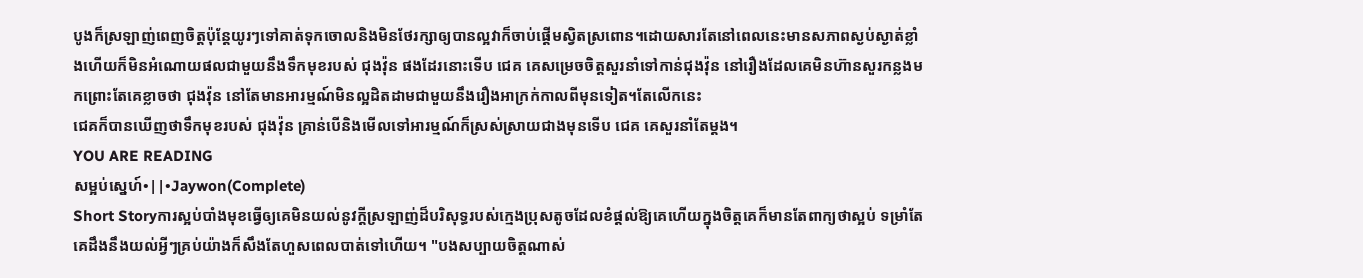បូងក៏ស្រឡាញ់ពេញចិត្តប៉ុន្តែយូរៗទៅគាត់ទុកចោលនិងមិនថែរក្សាឲ្យបានល្អវាក៏ចាប់ផ្ដើមស្វិតស្រពោន។ដោយសារតែនៅពេលនេះមានសភាពស្ងប់ស្ងាត់ខ្លាំងហើយក៏មិនអំណោយផលជាមួយនឹងទឹកមុខរបស់ ជុងវ៉ុន ផងដែរនោះទើប ជេគ គេសម្រេចចិត្តសួរនាំទៅកាន់ជុងវ៉ុន នៅរឿងដែលគេមិនហ៊ានសួរកន្លងមកព្រោះតែគេខ្លាចថា ជុងវ៉ុន នៅតែមានអារម្មណ៍មិនល្អដិតដាមជាមួយនឹងរឿងអាក្រក់កាលពីមុនទៀត។តែលើកនេះ
ជេគក៏បានឃើញថាទឹកមុខរបស់ ជុងវ៉ុន គ្រាន់បើនិងមើលទៅអារម្មណ៍ក៏ស្រស់ស្រាយជាងមុនទើប ជេគ គេសួរនាំតែម្ដង។
YOU ARE READING
សម្អប់ស្នេហ៍•||•Jaywon(Complete)
Short Storyការស្អប់បាំងមុខធ្វើឲ្យគេមិនយល់នូវក្ដីស្រឡាញ់ដ៏បរិសុទ្ធរបស់ក្មេងប្រុសតូចដែលខំផ្ដល់ឱ្យគេហើយក្នុងចិត្តគេក៏មានតែពាក្យថាស្អប់ ទម្រាំតែគេដឹងនឹងយល់អ្វីៗគ្រប់យ៉ាងក៏សឹងតែហួសពេលបាត់ទៅហើយ។ "បងសប្បាយចិត្តណាស់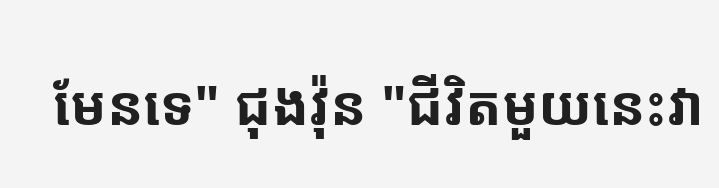មែនទេ" ជុងវ៉ុន "ជីវិតមួយនេះវា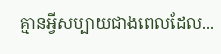គ្មានអ្វីសប្បាយជាងពេលដែល...